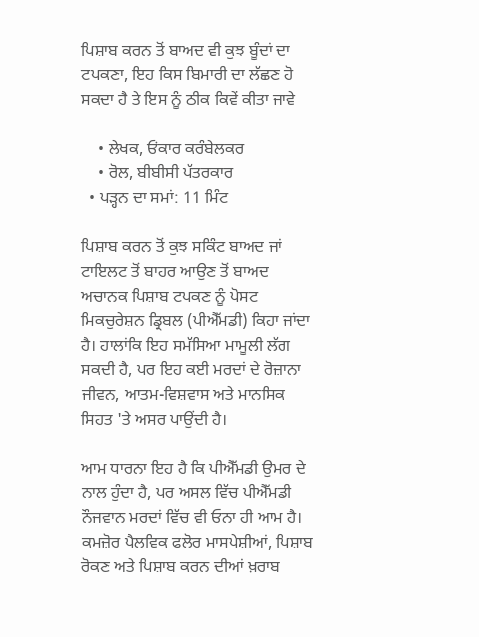ਪਿਸ਼ਾਬ ਕਰਨ ਤੋਂ ਬਾਅਦ ਵੀ ਕੁਝ ਬੂੰਦਾਂ ਦਾ ਟਪਕਣਾ, ਇਹ ਕਿਸ ਬਿਮਾਰੀ ਦਾ ਲੱਛਣ ਹੋ ਸਕਦਾ ਹੈ ਤੇ ਇਸ ਨੂੰ ਠੀਕ ਕਿਵੇਂ ਕੀਤਾ ਜਾਵੇ

    • ਲੇਖਕ, ਓਂਕਾਰ ਕਰੰਬੇਲਕਰ
    • ਰੋਲ, ਬੀਬੀਸੀ ਪੱਤਰਕਾਰ
  • ਪੜ੍ਹਨ ਦਾ ਸਮਾਂ: 11 ਮਿੰਟ

ਪਿਸ਼ਾਬ ਕਰਨ ਤੋਂ ਕੁਝ ਸਕਿੰਟ ਬਾਅਦ ਜਾਂ ਟਾਇਲਟ ਤੋਂ ਬਾਹਰ ਆਉਣ ਤੋਂ ਬਾਅਦ ਅਚਾਨਕ ਪਿਸ਼ਾਬ ਟਪਕਣ ਨੂੰ ਪੋਸਟ ਮਿਕਚੁਰੇਸ਼ਨ ਡ੍ਰਿਬਲ (ਪੀਐੱਮਡੀ) ਕਿਹਾ ਜਾਂਦਾ ਹੈ। ਹਾਲਾਂਕਿ ਇਹ ਸਮੱਸਿਆ ਮਾਮੂਲੀ ਲੱਗ ਸਕਦੀ ਹੈ, ਪਰ ਇਹ ਕਈ ਮਰਦਾਂ ਦੇ ਰੋਜ਼ਾਨਾ ਜੀਵਨ, ਆਤਮ-ਵਿਸ਼ਵਾਸ ਅਤੇ ਮਾਨਸਿਕ ਸਿਹਤ 'ਤੇ ਅਸਰ ਪਾਉਂਦੀ ਹੈ।

ਆਮ ਧਾਰਨਾ ਇਹ ਹੈ ਕਿ ਪੀਐੱਮਡੀ ਉਮਰ ਦੇ ਨਾਲ ਹੁੰਦਾ ਹੈ, ਪਰ ਅਸਲ ਵਿੱਚ ਪੀਐੱਮਡੀ ਨੌਜਵਾਨ ਮਰਦਾਂ ਵਿੱਚ ਵੀ ਓਨਾ ਹੀ ਆਮ ਹੈ। ਕਮਜ਼ੋਰ ਪੈਲਵਿਕ ਫਲੋਰ ਮਾਸਪੇਸ਼ੀਆਂ, ਪਿਸ਼ਾਬ ਰੋਕਣ ਅਤੇ ਪਿਸ਼ਾਬ ਕਰਨ ਦੀਆਂ ਖ਼ਰਾਬ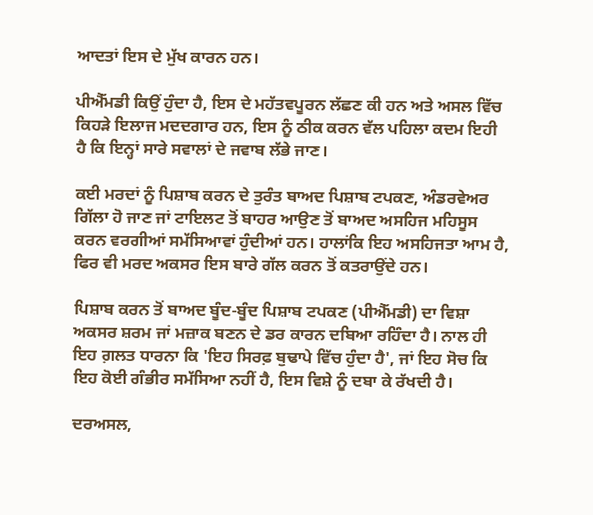ਆਦਤਾਂ ਇਸ ਦੇ ਮੁੱਖ ਕਾਰਨ ਹਨ।

ਪੀਐੱਮਡੀ ਕਿਉਂ ਹੁੰਦਾ ਹੈ, ਇਸ ਦੇ ਮਹੱਤਵਪੂਰਨ ਲੱਛਣ ਕੀ ਹਨ ਅਤੇ ਅਸਲ ਵਿੱਚ ਕਿਹੜੇ ਇਲਾਜ ਮਦਦਗਾਰ ਹਨ, ਇਸ ਨੂੰ ਠੀਕ ਕਰਨ ਵੱਲ ਪਹਿਲਾ ਕਦਮ ਇਹੀ ਹੈ ਕਿ ਇਨ੍ਹਾਂ ਸਾਰੇ ਸਵਾਲਾਂ ਦੇ ਜਵਾਬ ਲੱਭੇ ਜਾਣ।

ਕਈ ਮਰਦਾਂ ਨੂੰ ਪਿਸ਼ਾਬ ਕਰਨ ਦੇ ਤੁਰੰਤ ਬਾਅਦ ਪਿਸ਼ਾਬ ਟਪਕਣ, ਅੰਡਰਵੇਅਰ ਗਿੱਲਾ ਹੋ ਜਾਣ ਜਾਂ ਟਾਇਲਟ ਤੋਂ ਬਾਹਰ ਆਉਣ ਤੋਂ ਬਾਅਦ ਅਸਹਿਜ ਮਹਿਸੂਸ ਕਰਨ ਵਰਗੀਆਂ ਸਮੱਸਿਆਵਾਂ ਹੁੰਦੀਆਂ ਹਨ। ਹਾਲਾਂਕਿ ਇਹ ਅਸਹਿਜਤਾ ਆਮ ਹੈ, ਫਿਰ ਵੀ ਮਰਦ ਅਕਸਰ ਇਸ ਬਾਰੇ ਗੱਲ ਕਰਨ ਤੋਂ ਕਤਰਾਉਂਦੇ ਹਨ।

ਪਿਸ਼ਾਬ ਕਰਨ ਤੋਂ ਬਾਅਦ ਬੂੰਦ-ਬੂੰਦ ਪਿਸ਼ਾਬ ਟਪਕਣ (ਪੀਐੱਮਡੀ) ਦਾ ਵਿਸ਼ਾ ਅਕਸਰ ਸ਼ਰਮ ਜਾਂ ਮਜ਼ਾਕ ਬਣਨ ਦੇ ਡਰ ਕਾਰਨ ਦਬਿਆ ਰਹਿੰਦਾ ਹੈ। ਨਾਲ ਹੀ ਇਹ ਗ਼ਲਤ ਧਾਰਨਾ ਕਿ 'ਇਹ ਸਿਰਫ਼ ਬੁਢਾਪੇ ਵਿੱਚ ਹੁੰਦਾ ਹੈ', ਜਾਂ ਇਹ ਸੋਚ ਕਿ ਇਹ ਕੋਈ ਗੰਭੀਰ ਸਮੱਸਿਆ ਨਹੀਂ ਹੈ, ਇਸ ਵਿਸ਼ੇ ਨੂੰ ਦਬਾ ਕੇ ਰੱਖਦੀ ਹੈ।

ਦਰਅਸਲ,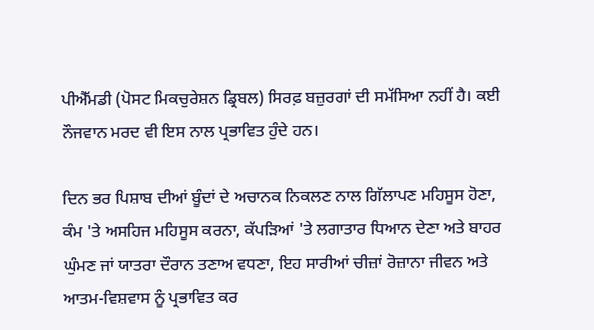ਪੀਐੱਮਡੀ (ਪੋਸਟ ਮਿਕਚੁਰੇਸ਼ਨ ਡ੍ਰਿਬਲ) ਸਿਰਫ਼ ਬਜ਼ੁਰਗਾਂ ਦੀ ਸਮੱਸਿਆ ਨਹੀਂ ਹੈ। ਕਈ ਨੌਜਵਾਨ ਮਰਦ ਵੀ ਇਸ ਨਾਲ ਪ੍ਰਭਾਵਿਤ ਹੁੰਦੇ ਹਨ।

ਦਿਨ ਭਰ ਪਿਸ਼ਾਬ ਦੀਆਂ ਬੂੰਦਾਂ ਦੇ ਅਚਾਨਕ ਨਿਕਲਣ ਨਾਲ ਗਿੱਲਾਪਣ ਮਹਿਸੂਸ ਹੋਣਾ, ਕੰਮ 'ਤੇ ਅਸਹਿਜ ਮਹਿਸੂਸ ਕਰਨਾ, ਕੱਪੜਿਆਂ 'ਤੇ ਲਗਾਤਾਰ ਧਿਆਨ ਦੇਣਾ ਅਤੇ ਬਾਹਰ ਘੁੰਮਣ ਜਾਂ ਯਾਤਰਾ ਦੌਰਾਨ ਤਣਾਅ ਵਧਣਾ, ਇਹ ਸਾਰੀਆਂ ਚੀਜ਼ਾਂ ਰੋਜ਼ਾਨਾ ਜੀਵਨ ਅਤੇ ਆਤਮ-ਵਿਸ਼ਵਾਸ ਨੂੰ ਪ੍ਰਭਾਵਿਤ ਕਰ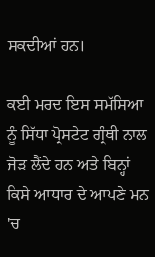ਸਕਦੀਆਂ ਹਨ।

ਕਈ ਮਰਦ ਇਸ ਸਮੱਸਿਆ ਨੂੰ ਸਿੱਧਾ ਪ੍ਰੋਸਟੇਟ ਗ੍ਰੰਥੀ ਨਾਲ ਜੋੜ ਲੈਂਦੇ ਹਨ ਅਤੇ ਬਿਨ੍ਹਾਂ ਕਿਸੇ ਆਧਾਰ ਦੇ ਆਪਣੇ ਮਨ 'ਚ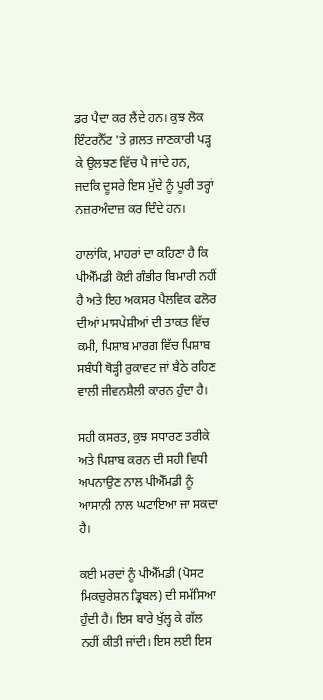ਡਰ ਪੈਦਾ ਕਰ ਲੈਂਦੇ ਹਨ। ਕੁਝ ਲੋਕ ਇੰਟਰਨੈੱਟ 'ਤੇ ਗ਼ਲਤ ਜਾਣਕਾਰੀ ਪੜ੍ਹ ਕੇ ਉਲਝਣ ਵਿੱਚ ਪੈ ਜਾਂਦੇ ਹਨ, ਜਦਕਿ ਦੂਸਰੇ ਇਸ ਮੁੱਦੇ ਨੂੰ ਪੂਰੀ ਤਰ੍ਹਾਂ ਨਜ਼ਰਅੰਦਾਜ਼ ਕਰ ਦਿੰਦੇ ਹਨ।

ਹਾਲਾਂਕਿ, ਮਾਹਰਾਂ ਦਾ ਕਹਿਣਾ ਹੈ ਕਿ ਪੀਐੱਮਡੀ ਕੋਈ ਗੰਭੀਰ ਬਿਮਾਰੀ ਨਹੀਂ ਹੈ ਅਤੇ ਇਹ ਅਕਸਰ ਪੈਲਵਿਕ ਫਲੋਰ ਦੀਆਂ ਮਾਸਪੇਸ਼ੀਆਂ ਦੀ ਤਾਕਤ ਵਿੱਚ ਕਮੀ, ਪਿਸ਼ਾਬ ਮਾਰਗ ਵਿੱਚ ਪਿਸ਼ਾਬ ਸਬੰਧੀ ਥੋੜ੍ਹੀ ਰੁਕਾਵਟ ਜਾਂ ਬੈਠੇ ਰਹਿਣ ਵਾਲੀ ਜੀਵਨਸ਼ੈਲੀ ਕਾਰਨ ਹੁੰਦਾ ਹੈ।

ਸਹੀ ਕਸਰਤ, ਕੁਝ ਸਧਾਰਣ ਤਰੀਕੇ ਅਤੇ ਪਿਸ਼ਾਬ ਕਰਨ ਦੀ ਸਹੀ ਵਿਧੀ ਅਪਨਾਉਣ ਨਾਲ ਪੀਐੱਮਡੀ ਨੂੰ ਆਸਾਨੀ ਨਾਲ ਘਟਾਇਆ ਜਾ ਸਕਦਾ ਹੈ।

ਕਈ ਮਰਦਾਂ ਨੂੰ ਪੀਐੱਮਡੀ (ਪੋਸਟ ਮਿਕਚੁਰੇਸ਼ਨ ਡ੍ਰਿਬਲ) ਦੀ ਸਮੱਸਿਆ ਹੁੰਦੀ ਹੈ। ਇਸ ਬਾਰੇ ਖੁੱਲ੍ਹ ਕੇ ਗੱਲ ਨਹੀਂ ਕੀਤੀ ਜਾਂਦੀ। ਇਸ ਲਈ ਇਸ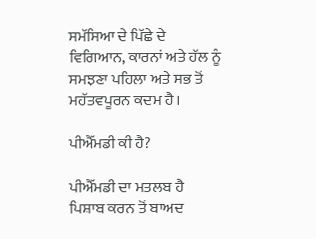ਸਮੱਸਿਆ ਦੇ ਪਿੱਛੇ ਦੇ ਵਿਗਿਆਨ, ਕਾਰਨਾਂ ਅਤੇ ਹੱਲ ਨੂੰ ਸਮਝਣਾ ਪਹਿਲਾ ਅਤੇ ਸਭ ਤੋਂ ਮਹੱਤਵਪੂਰਨ ਕਦਮ ਹੈ।

ਪੀਐੱਮਡੀ ਕੀ ਹੈ?

ਪੀਐੱਮਡੀ ਦਾ ਮਤਲਬ ਹੈ ਪਿਸ਼ਾਬ ਕਰਨ ਤੋਂ ਬਾਅਦ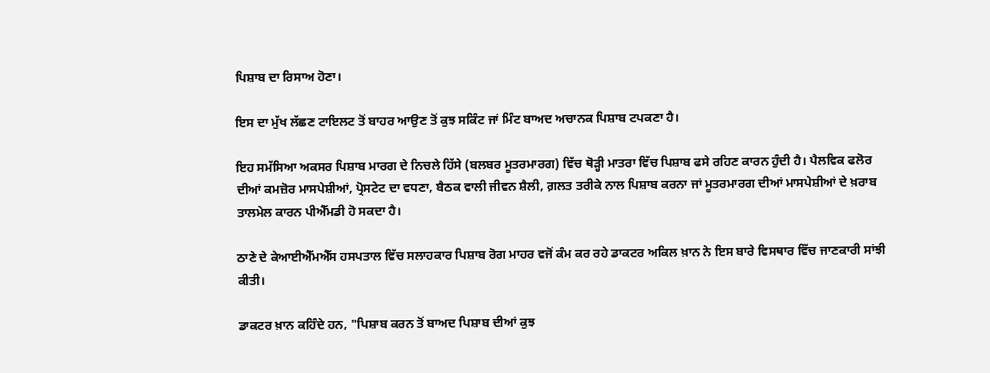ਪਿਸ਼ਾਬ ਦਾ ਰਿਸਾਅ ਹੋਣਾ।

ਇਸ ਦਾ ਮੁੱਖ ਲੱਛਣ ਟਾਇਲਟ ਤੋਂ ਬਾਹਰ ਆਉਣ ਤੋਂ ਕੁਝ ਸਕਿੰਟ ਜਾਂ ਮਿੰਟ ਬਾਅਦ ਅਚਾਨਕ ਪਿਸ਼ਾਬ ਟਪਕਣਾ ਹੈ।

ਇਹ ਸਮੱਸਿਆ ਅਕਸਰ ਪਿਸ਼ਾਬ ਮਾਰਗ ਦੇ ਨਿਚਲੇ ਹਿੱਸੇ (ਬਲਬਰ ਮੂਤਰਮਾਰਗ) ਵਿੱਚ ਥੋੜ੍ਹੀ ਮਾਤਰਾ ਵਿੱਚ ਪਿਸ਼ਾਬ ਫਸੇ ਰਹਿਣ ਕਾਰਨ ਹੁੰਦੀ ਹੈ। ਪੈਲਵਿਕ ਫਲੋਰ ਦੀਆਂ ਕਮਜ਼ੋਰ ਮਾਸਪੇਸ਼ੀਆਂ, ਪ੍ਰੋਸਟੇਟ ਦਾ ਵਧਣਾ, ਬੈਠਕ ਵਾਲੀ ਜੀਵਨ ਸ਼ੈਲੀ, ਗ਼ਲਤ ਤਰੀਕੇ ਨਾਲ ਪਿਸ਼ਾਬ ਕਰਨਾ ਜਾਂ ਮੂਤਰਮਾਰਗ ਦੀਆਂ ਮਾਸਪੇਸ਼ੀਆਂ ਦੇ ਖ਼ਰਾਬ ਤਾਲਮੇਲ ਕਾਰਨ ਪੀਐੱਮਡੀ ਹੋ ਸਕਦਾ ਹੈ।

ਠਾਣੇ ਦੇ ਕੇਆਈਐੱਮਐੱਸ ਹਸਪਤਾਲ ਵਿੱਚ ਸਲਾਹਕਾਰ ਪਿਸ਼ਾਬ ਰੋਗ ਮਾਹਰ ਵਜੋਂ ਕੰਮ ਕਰ ਰਹੇ ਡਾਕਟਰ ਅਕਿਲ ਖ਼ਾਨ ਨੇ ਇਸ ਬਾਰੇ ਵਿਸਥਾਰ ਵਿੱਚ ਜਾਣਕਾਰੀ ਸਾਂਝੀ ਕੀਤੀ।

ਡਾਕਟਰ ਖ਼ਾਨ ਕਹਿੰਦੇ ਹਨ, "ਪਿਸ਼ਾਬ ਕਰਨ ਤੋਂ ਬਾਅਦ ਪਿਸ਼ਾਬ ਦੀਆਂ ਕੁਝ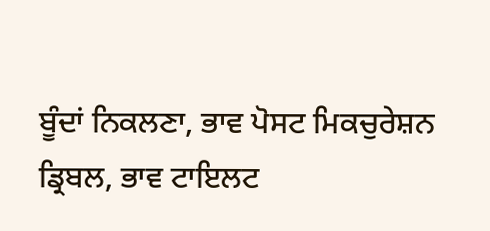ਬੂੰਦਾਂ ਨਿਕਲਣਾ, ਭਾਵ ਪੋਸਟ ਮਿਕਚੁਰੇਸ਼ਨ ਡ੍ਰਿਬਲ, ਭਾਵ ਟਾਇਲਟ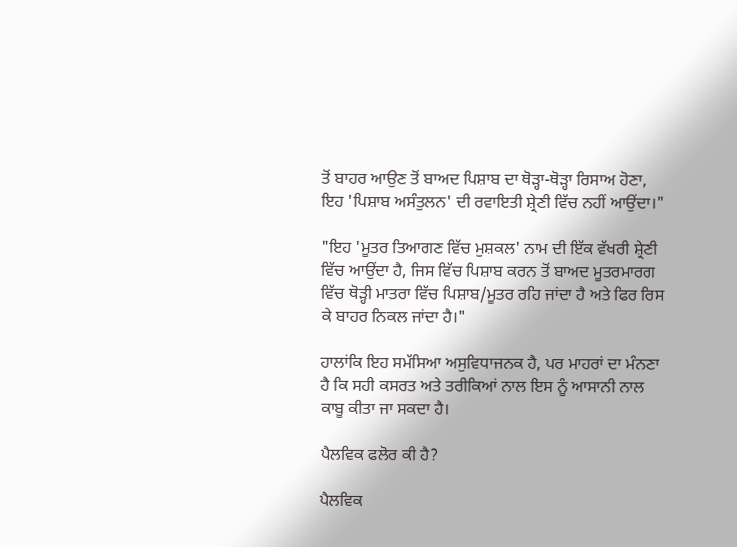ਤੋਂ ਬਾਹਰ ਆਉਣ ਤੋਂ ਬਾਅਦ ਪਿਸ਼ਾਬ ਦਾ ਥੋੜ੍ਹਾ-ਥੋੜ੍ਹਾ ਰਿਸਾਅ ਹੋਣਾ, ਇਹ 'ਪਿਸ਼ਾਬ ਅਸੰਤੁਲਨ' ਦੀ ਰਵਾਇਤੀ ਸ਼੍ਰੇਣੀ ਵਿੱਚ ਨਹੀਂ ਆਉਂਦਾ।"

"ਇਹ 'ਮੂਤਰ ਤਿਆਗਣ ਵਿੱਚ ਮੁਸ਼ਕਲ' ਨਾਮ ਦੀ ਇੱਕ ਵੱਖਰੀ ਸ਼੍ਰੇਣੀ ਵਿੱਚ ਆਉਂਦਾ ਹੈ, ਜਿਸ ਵਿੱਚ ਪਿਸ਼ਾਬ ਕਰਨ ਤੋਂ ਬਾਅਦ ਮੂਤਰਮਾਰਗ ਵਿੱਚ ਥੋੜ੍ਹੀ ਮਾਤਰਾ ਵਿੱਚ ਪਿਸ਼ਾਬ/ਮੂਤਰ ਰਹਿ ਜਾਂਦਾ ਹੈ ਅਤੇ ਫਿਰ ਰਿਸ ਕੇ ਬਾਹਰ ਨਿਕਲ ਜਾਂਦਾ ਹੈ।"

ਹਾਲਾਂਕਿ ਇਹ ਸਮੱਸਿਆ ਅਸੁਵਿਧਾਜਨਕ ਹੈ, ਪਰ ਮਾਹਰਾਂ ਦਾ ਮੰਨਣਾ ਹੈ ਕਿ ਸਹੀ ਕਸਰਤ ਅਤੇ ਤਰੀਕਿਆਂ ਨਾਲ ਇਸ ਨੂੰ ਆਸਾਨੀ ਨਾਲ ਕਾਬੂ ਕੀਤਾ ਜਾ ਸਕਦਾ ਹੈ।

ਪੈਲਵਿਕ ਫਲੋਰ ਕੀ ਹੈ?

ਪੈਲਵਿਕ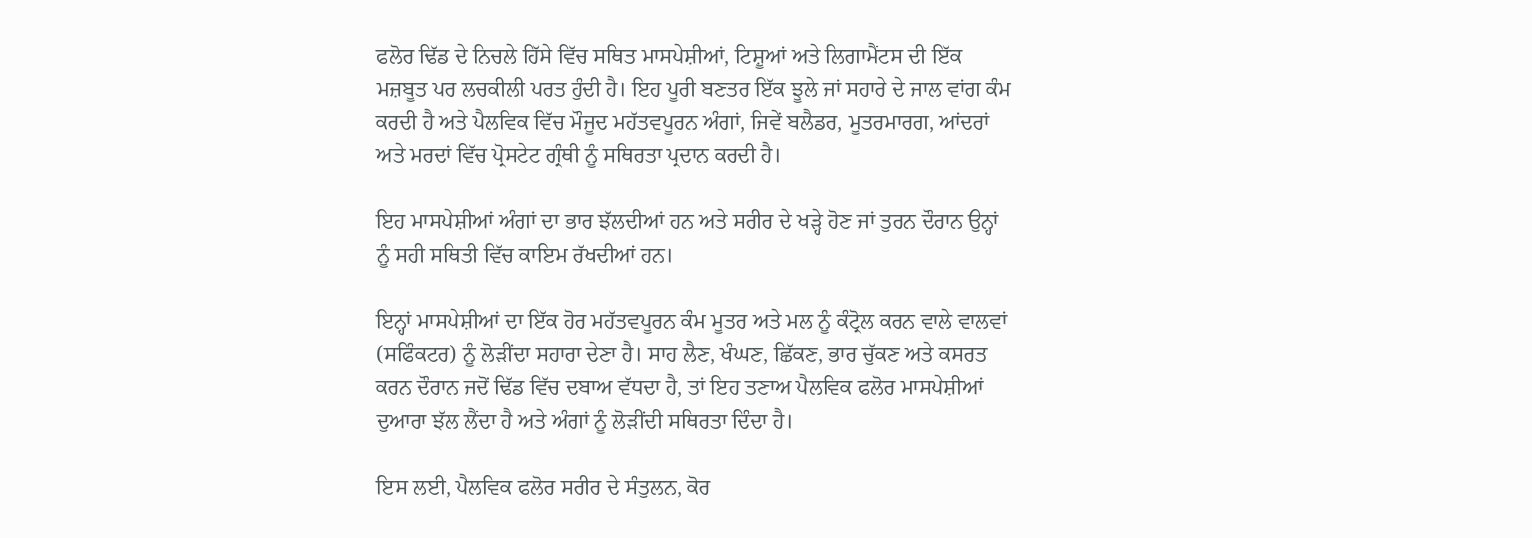ਫਲੋਰ ਢਿੱਡ ਦੇ ਨਿਚਲੇ ਹਿੱਸੇ ਵਿੱਚ ਸਥਿਤ ਮਾਸਪੇਸ਼ੀਆਂ, ਟਿਸ਼ੂਆਂ ਅਤੇ ਲਿਗਾਮੈਂਟਸ ਦੀ ਇੱਕ ਮਜ਼ਬੂਤ ਪਰ ਲਚਕੀਲੀ ਪਰਤ ਹੁੰਦੀ ਹੈ। ਇਹ ਪੂਰੀ ਬਣਤਰ ਇੱਕ ਝੂਲੇ ਜਾਂ ਸਹਾਰੇ ਦੇ ਜਾਲ ਵਾਂਗ ਕੰਮ ਕਰਦੀ ਹੈ ਅਤੇ ਪੈਲਵਿਕ ਵਿੱਚ ਮੌਜੂਦ ਮਹੱਤਵਪੂਰਨ ਅੰਗਾਂ, ਜਿਵੇਂ ਬਲੈਡਰ, ਮੂਤਰਮਾਰਗ, ਆਂਦਰਾਂ ਅਤੇ ਮਰਦਾਂ ਵਿੱਚ ਪ੍ਰੋਸਟੇਟ ਗ੍ਰੰਥੀ ਨੂੰ ਸਥਿਰਤਾ ਪ੍ਰਦਾਨ ਕਰਦੀ ਹੈ।

ਇਹ ਮਾਸਪੇਸ਼ੀਆਂ ਅੰਗਾਂ ਦਾ ਭਾਰ ਝੱਲਦੀਆਂ ਹਨ ਅਤੇ ਸਰੀਰ ਦੇ ਖੜ੍ਹੇ ਹੋਣ ਜਾਂ ਤੁਰਨ ਦੌਰਾਨ ਉਨ੍ਹਾਂ ਨੂੰ ਸਹੀ ਸਥਿਤੀ ਵਿੱਚ ਕਾਇਮ ਰੱਖਦੀਆਂ ਹਨ।

ਇਨ੍ਹਾਂ ਮਾਸਪੇਸ਼ੀਆਂ ਦਾ ਇੱਕ ਹੋਰ ਮਹੱਤਵਪੂਰਨ ਕੰਮ ਮੂਤਰ ਅਤੇ ਮਲ ਨੂੰ ਕੰਟ੍ਰੋਲ ਕਰਨ ਵਾਲੇ ਵਾਲਵਾਂ (ਸਫਿੰਕਟਰ) ਨੂੰ ਲੋੜੀਂਦਾ ਸਹਾਰਾ ਦੇਣਾ ਹੈ। ਸਾਹ ਲੈਣ, ਖੰਘਣ, ਛਿੱਕਣ, ਭਾਰ ਚੁੱਕਣ ਅਤੇ ਕਸਰਤ ਕਰਨ ਦੌਰਾਨ ਜਦੋਂ ਢਿੱਡ ਵਿੱਚ ਦਬਾਅ ਵੱਧਦਾ ਹੈ, ਤਾਂ ਇਹ ਤਣਾਅ ਪੈਲਵਿਕ ਫਲੋਰ ਮਾਸਪੇਸ਼ੀਆਂ ਦੁਆਰਾ ਝੱਲ ਲੈਂਦਾ ਹੈ ਅਤੇ ਅੰਗਾਂ ਨੂੰ ਲੋੜੀਂਦੀ ਸਥਿਰਤਾ ਦਿੰਦਾ ਹੈ।

ਇਸ ਲਈ, ਪੈਲਵਿਕ ਫਲੋਰ ਸਰੀਰ ਦੇ ਸੰਤੁਲਨ, ਕੋਰ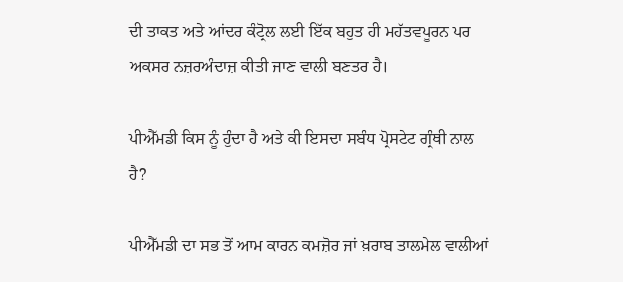ਦੀ ਤਾਕਤ ਅਤੇ ਆਂਦਰ ਕੰਟ੍ਰੋਲ ਲਈ ਇੱਕ ਬਹੁਤ ਹੀ ਮਹੱਤਵਪੂਰਨ ਪਰ ਅਕਸਰ ਨਜ਼ਰਅੰਦਾਜ਼ ਕੀਤੀ ਜਾਣ ਵਾਲੀ ਬਣਤਰ ਹੈ।

ਪੀਐੱਮਡੀ ਕਿਸ ਨੂੰ ਹੁੰਦਾ ਹੈ ਅਤੇ ਕੀ ਇਸਦਾ ਸਬੰਧ ਪ੍ਰੋਸਟੇਟ ਗ੍ਰੰਥੀ ਨਾਲ ਹੈ?

ਪੀਐੱਮਡੀ ਦਾ ਸਭ ਤੋਂ ਆਮ ਕਾਰਨ ਕਮਜ਼ੋਰ ਜਾਂ ਖ਼ਰਾਬ ਤਾਲਮੇਲ ਵਾਲੀਆਂ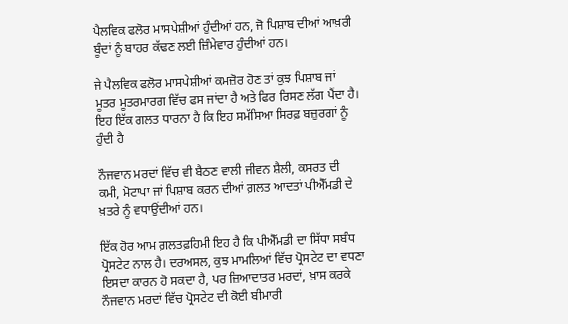ਪੈਲਵਿਕ ਫਲੋਰ ਮਾਸਪੇਸ਼ੀਆਂ ਹੁੰਦੀਆਂ ਹਨ, ਜੋ ਪਿਸ਼ਾਬ ਦੀਆਂ ਆਖ਼ਰੀ ਬੂੰਦਾਂ ਨੂੰ ਬਾਹਰ ਕੱਢਣ ਲਈ ਜ਼ਿੰਮੇਵਾਰ ਹੁੰਦੀਆਂ ਹਨ।

ਜੇ ਪੈਲਵਿਕ ਫਲੋਰ ਮਾਸਪੇਸ਼ੀਆਂ ਕਮਜ਼ੋਰ ਹੋਣ ਤਾਂ ਕੁਝ ਪਿਸ਼ਾਬ ਜਾਂ ਮੂਤਰ ਮੂਤਰਮਾਰਗ ਵਿੱਚ ਫਸ ਜਾਂਦਾ ਹੈ ਅਤੇ ਫਿਰ ਰਿਸਣ ਲੱਗ ਪੈਂਦਾ ਹੈ। ਇਹ ਇੱਕ ਗਲਤ ਧਾਰਨਾ ਹੈ ਕਿ ਇਹ ਸਮੱਸਿਆ ਸਿਰਫ਼ ਬਜ਼ੁਰਗਾਂ ਨੂੰ ਹੁੰਦੀ ਹੈ

ਨੌਜਵਾਨ ਮਰਦਾਂ ਵਿੱਚ ਵੀ ਬੈਠਣ ਵਾਲੀ ਜੀਵਨ ਸ਼ੈਲੀ, ਕਸਰਤ ਦੀ ਕਮੀ, ਮੋਟਾਪਾ ਜਾਂ ਪਿਸ਼ਾਬ ਕਰਨ ਦੀਆਂ ਗ਼ਲਤ ਆਦਤਾਂ ਪੀਐੱਮਡੀ ਦੇ ਖ਼ਤਰੇ ਨੂੰ ਵਧਾਉਂਦੀਆਂ ਹਨ।

ਇੱਕ ਹੋਰ ਆਮ ਗ਼ਲਤਫ਼ਹਿਮੀ ਇਹ ਹੈ ਕਿ ਪੀਐੱਮਡੀ ਦਾ ਸਿੱਧਾ ਸਬੰਧ ਪ੍ਰੋਸਟੇਟ ਨਾਲ ਹੈ। ਦਰਅਸਲ, ਕੁਝ ਮਾਮਲਿਆਂ ਵਿੱਚ ਪ੍ਰੋਸਟੇਟ ਦਾ ਵਧਣਾ ਇਸਦਾ ਕਾਰਨ ਹੋ ਸਕਦਾ ਹੈ, ਪਰ ਜ਼ਿਆਦਾਤਰ ਮਰਦਾਂ, ਖ਼ਾਸ ਕਰਕੇ ਨੌਜਵਾਨ ਮਰਦਾਂ ਵਿੱਚ ਪ੍ਰੋਸਟੇਟ ਦੀ ਕੋਈ ਬੀਮਾਰੀ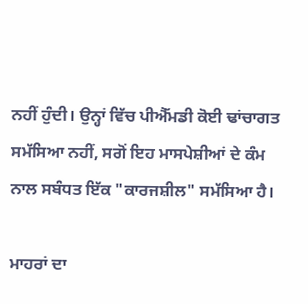ਨਹੀਂ ਹੁੰਦੀ। ਉਨ੍ਹਾਂ ਵਿੱਚ ਪੀਐੱਮਡੀ ਕੋਈ ਢਾਂਚਾਗਤ ਸਮੱਸਿਆ ਨਹੀਂ, ਸਗੋਂ ਇਹ ਮਾਸਪੇਸ਼ੀਆਂ ਦੇ ਕੰਮ ਨਾਲ ਸਬੰਧਤ ਇੱਕ "ਕਾਰਜਸ਼ੀਲ" ਸਮੱਸਿਆ ਹੈ।

ਮਾਹਰਾਂ ਦਾ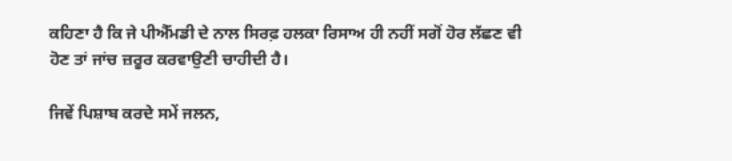ਕਹਿਣਾ ਹੈ ਕਿ ਜੇ ਪੀਐੱਮਡੀ ਦੇ ਨਾਲ ਸਿਰਫ਼ ਹਲਕਾ ਰਿਸਾਅ ਹੀ ਨਹੀਂ ਸਗੋਂ ਹੋਰ ਲੱਛਣ ਵੀ ਹੋਣ ਤਾਂ ਜਾਂਚ ਜ਼ਰੂਰ ਕਰਵਾਉਣੀ ਚਾਹੀਦੀ ਹੈ।

ਜਿਵੇਂ ਪਿਸ਼ਾਬ ਕਰਦੇ ਸਮੇਂ ਜਲਨ,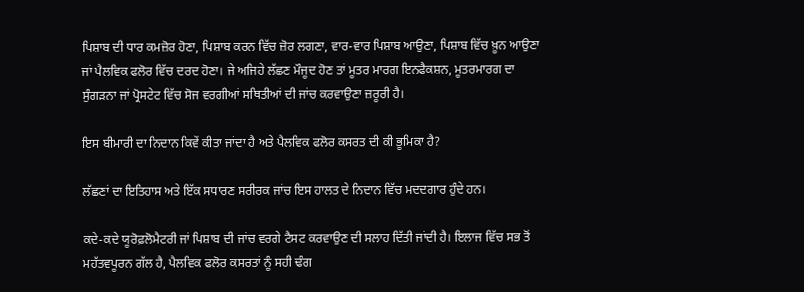ਪਿਸ਼ਾਬ ਦੀ ਧਾਰ ਕਮਜ਼ੋਰ ਹੋਣਾ, ਪਿਸ਼ਾਬ ਕਰਨ ਵਿੱਚ ਜ਼ੋਰ ਲਗਣਾ, ਵਾਰ-ਵਾਰ ਪਿਸ਼ਾਬ ਆਉਣਾ, ਪਿਸ਼ਾਬ ਵਿੱਚ ਖ਼ੂਨ ਆਉਣਾ ਜਾਂ ਪੈਲਵਿਕ ਫਲੋਰ ਵਿੱਚ ਦਰਦ ਹੋਣਾ। ਜੇ ਅਜਿਹੇ ਲੱਛਣ ਮੌਜੂਦ ਹੋਣ ਤਾਂ ਮੂਤਰ ਮਾਰਗ ਇਨਫੈਕਸ਼ਨ, ਮੂਤਰਮਾਰਗ ਦਾ ਸੁੰਗੜਨਾ ਜਾਂ ਪ੍ਰੋਸਟੇਟ ਵਿੱਚ ਸੋਜ ਵਰਗੀਆਂ ਸਥਿਤੀਆਂ ਦੀ ਜਾਂਚ ਕਰਵਾਉਣਾ ਜ਼ਰੂਰੀ ਹੈ।

ਇਸ ਬੀਮਾਰੀ ਦਾ ਨਿਦਾਨ ਕਿਵੇਂ ਕੀਤਾ ਜਾਂਦਾ ਹੈ ਅਤੇ ਪੈਲਵਿਕ ਫਲੋਰ ਕਸਰਤ ਦੀ ਕੀ ਭੂਮਿਕਾ ਹੈ?

ਲੱਛਣਾਂ ਦਾ ਇਤਿਹਾਸ ਅਤੇ ਇੱਕ ਸਧਾਰਣ ਸਰੀਰਕ ਜਾਂਚ ਇਸ ਹਾਲਤ ਦੇ ਨਿਦਾਨ ਵਿੱਚ ਮਦਦਗਾਰ ਹੁੰਦੇ ਹਨ।

ਕਦੇ-ਕਦੇ ਯੂਰੋਫ਼ਲੋਮੈਟਰੀ ਜਾਂ ਪਿਸ਼ਾਬ ਦੀ ਜਾਂਚ ਵਰਗੇ ਟੈਸਟ ਕਰਵਾਉਣ ਦੀ ਸਲਾਹ ਦਿੱਤੀ ਜਾਂਦੀ ਹੈ। ਇਲਾਜ ਵਿੱਚ ਸਭ ਤੋਂ ਮਹੱਤਵਪੂਰਨ ਗੱਲ ਹੈ, ਪੈਲਵਿਕ ਫਲੋਰ ਕਸਰਤਾਂ ਨੂੰ ਸਹੀ ਢੰਗ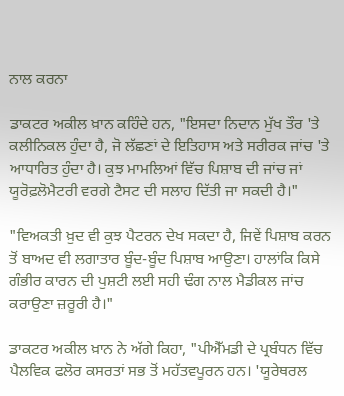ਨਾਲ ਕਰਨਾ

ਡਾਕਟਰ ਅਕੀਲ ਖ਼ਾਨ ਕਹਿੰਦੇ ਹਨ, "ਇਸਦਾ ਨਿਦਾਨ ਮੁੱਖ ਤੌਰ 'ਤੇ ਕਲੀਨਿਕਲ ਹੁੰਦਾ ਹੈ, ਜੋ ਲੱਛਣਾਂ ਦੇ ਇਤਿਹਾਸ ਅਤੇ ਸਰੀਰਕ ਜਾਂਚ 'ਤੇ ਆਧਾਰਿਤ ਹੁੰਦਾ ਹੈ। ਕੁਝ ਮਾਮਲਿਆਂ ਵਿੱਚ ਪਿਸ਼ਾਬ ਦੀ ਜਾਂਚ ਜਾਂ ਯੂਰੋਫ਼ਲੋਮੈਟਰੀ ਵਰਗੇ ਟੈਸਟ ਦੀ ਸਲਾਹ ਦਿੱਤੀ ਜਾ ਸਕਦੀ ਹੈ।"

"ਵਿਅਕਤੀ ਖ਼ੁਦ ਵੀ ਕੁਝ ਪੈਟਰਨ ਦੇਖ ਸਕਦਾ ਹੈ, ਜਿਵੇਂ ਪਿਸ਼ਾਬ ਕਰਨ ਤੋਂ ਬਾਅਦ ਵੀ ਲਗਾਤਾਰ ਬੂੰਦ-ਬੂੰਦ ਪਿਸ਼ਾਬ ਆਉਣਾ। ਹਾਲਾਂਕਿ ਕਿਸੇ ਗੰਭੀਰ ਕਾਰਨ ਦੀ ਪੁਸ਼ਟੀ ਲਈ ਸਹੀ ਢੰਗ ਨਾਲ ਮੈਡੀਕਲ ਜਾਂਚ ਕਰਾਉਣਾ ਜ਼ਰੂਰੀ ਹੈ।"

ਡਾਕਟਰ ਅਕੀਲ ਖ਼ਾਨ ਨੇ ਅੱਗੇ ਕਿਹਾ, "ਪੀਐੱਮਡੀ ਦੇ ਪ੍ਰਬੰਧਨ ਵਿੱਚ ਪੈਲਵਿਕ ਫਲੋਰ ਕਸਰਤਾਂ ਸਭ ਤੋਂ ਮਹੱਤਵਪੂਰਨ ਹਨ। 'ਯੂਰੇਥਰਲ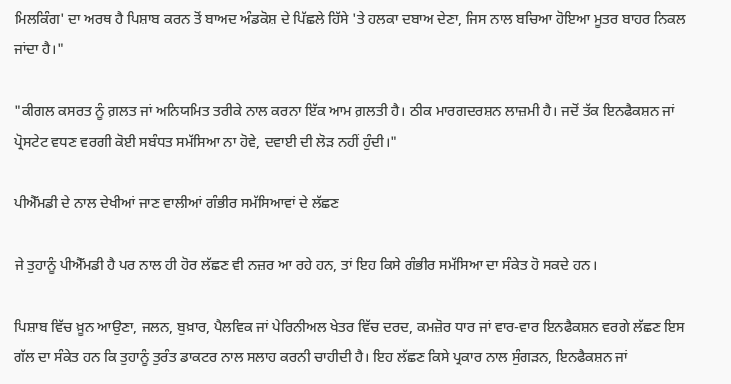ਮਿਲਕਿੰਗ' ਦਾ ਅਰਥ ਹੈ ਪਿਸ਼ਾਬ ਕਰਨ ਤੋਂ ਬਾਅਦ ਅੰਡਕੋਸ਼ ਦੇ ਪਿੱਛਲੇ ਹਿੱਸੇ 'ਤੇ ਹਲਕਾ ਦਬਾਅ ਦੇਣਾ, ਜਿਸ ਨਾਲ ਬਚਿਆ ਹੋਇਆ ਮੂਤਰ ਬਾਹਰ ਨਿਕਲ ਜਾਂਦਾ ਹੈ।"

"ਕੀਗਲ ਕਸਰਤ ਨੂੰ ਗ਼ਲਤ ਜਾਂ ਅਨਿਯਮਿਤ ਤਰੀਕੇ ਨਾਲ ਕਰਨਾ ਇੱਕ ਆਮ ਗ਼ਲਤੀ ਹੈ। ਠੀਕ ਮਾਰਗਦਰਸ਼ਨ ਲਾਜ਼ਮੀ ਹੈ। ਜਦੋਂ ਤੱਕ ਇਨਫੈਕਸ਼ਨ ਜਾਂ ਪ੍ਰੋਸਟੇਟ ਵਧਣ ਵਰਗੀ ਕੋਈ ਸਬੰਧਤ ਸਮੱਸਿਆ ਨਾ ਹੋਵੇ, ਦਵਾਈ ਦੀ ਲੋੜ ਨਹੀਂ ਹੁੰਦੀ।"

ਪੀਐੱਮਡੀ ਦੇ ਨਾਲ ਦੇਖੀਆਂ ਜਾਣ ਵਾਲੀਆਂ ਗੰਭੀਰ ਸਮੱਸਿਆਵਾਂ ਦੇ ਲੱਛਣ

ਜੇ ਤੁਹਾਨੂੰ ਪੀਐੱਮਡੀ ਹੈ ਪਰ ਨਾਲ ਹੀ ਹੋਰ ਲੱਛਣ ਵੀ ਨਜ਼ਰ ਆ ਰਹੇ ਹਨ, ਤਾਂ ਇਹ ਕਿਸੇ ਗੰਭੀਰ ਸਮੱਸਿਆ ਦਾ ਸੰਕੇਤ ਹੋ ਸਕਦੇ ਹਨ।

ਪਿਸ਼ਾਬ ਵਿੱਚ ਖ਼ੂਨ ਆਉਣਾ, ਜਲਨ, ਬੁਖ਼ਾਰ, ਪੈਲਵਿਕ ਜਾਂ ਪੇਰਿਨੀਅਲ ਖੇਤਰ ਵਿੱਚ ਦਰਦ, ਕਮਜ਼ੋਰ ਧਾਰ ਜਾਂ ਵਾਰ-ਵਾਰ ਇਨਫੈਕਸ਼ਨ ਵਰਗੇ ਲੱਛਣ ਇਸ ਗੱਲ ਦਾ ਸੰਕੇਤ ਹਨ ਕਿ ਤੁਹਾਨੂੰ ਤੁਰੰਤ ਡਾਕਟਰ ਨਾਲ ਸਲਾਹ ਕਰਨੀ ਚਾਹੀਦੀ ਹੈ। ਇਹ ਲੱਛਣ ਕਿਸੇ ਪ੍ਰਕਾਰ ਨਾਲ ਸੁੰਗੜਨ, ਇਨਫੈਕਸ਼ਨ ਜਾਂ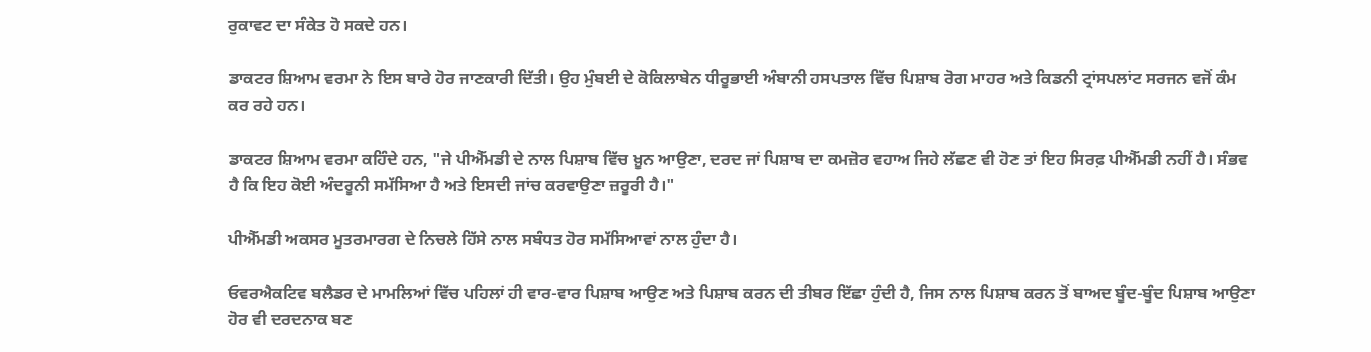ਰੁਕਾਵਟ ਦਾ ਸੰਕੇਤ ਹੋ ਸਕਦੇ ਹਨ।

ਡਾਕਟਰ ਸ਼ਿਆਮ ਵਰਮਾ ਨੇ ਇਸ ਬਾਰੇ ਹੋਰ ਜਾਣਕਾਰੀ ਦਿੱਤੀ। ਉਹ ਮੁੰਬਈ ਦੇ ਕੋਕਿਲਾਬੇਨ ਧੀਰੂਭਾਈ ਅੰਬਾਨੀ ਹਸਪਤਾਲ ਵਿੱਚ ਪਿਸ਼ਾਬ ਰੋਗ ਮਾਹਰ ਅਤੇ ਕਿਡਨੀ ਟ੍ਰਾਂਸਪਲਾਂਟ ਸਰਜਨ ਵਜੋਂ ਕੰਮ ਕਰ ਰਹੇ ਹਨ।

ਡਾਕਟਰ ਸ਼ਿਆਮ ਵਰਮਾ ਕਹਿੰਦੇ ਹਨ, "ਜੇ ਪੀਐੱਮਡੀ ਦੇ ਨਾਲ ਪਿਸ਼ਾਬ ਵਿੱਚ ਖ਼ੂਨ ਆਉਣਾ, ਦਰਦ ਜਾਂ ਪਿਸ਼ਾਬ ਦਾ ਕਮਜ਼ੋਰ ਵਹਾਅ ਜਿਹੇ ਲੱਛਣ ਵੀ ਹੋਣ ਤਾਂ ਇਹ ਸਿਰਫ਼ ਪੀਐੱਮਡੀ ਨਹੀਂ ਹੈ। ਸੰਭਵ ਹੈ ਕਿ ਇਹ ਕੋਈ ਅੰਦਰੂਨੀ ਸਮੱਸਿਆ ਹੈ ਅਤੇ ਇਸਦੀ ਜਾਂਚ ਕਰਵਾਉਣਾ ਜ਼ਰੂਰੀ ਹੈ।"

ਪੀਐੱਮਡੀ ਅਕਸਰ ਮੂਤਰਮਾਰਗ ਦੇ ਨਿਚਲੇ ਹਿੱਸੇ ਨਾਲ ਸਬੰਧਤ ਹੋਰ ਸਮੱਸਿਆਵਾਂ ਨਾਲ ਹੁੰਦਾ ਹੈ।

ਓਵਰਐਕਟਿਵ ਬਲੈਡਰ ਦੇ ਮਾਮਲਿਆਂ ਵਿੱਚ ਪਹਿਲਾਂ ਹੀ ਵਾਰ-ਵਾਰ ਪਿਸ਼ਾਬ ਆਉਣ ਅਤੇ ਪਿਸ਼ਾਬ ਕਰਨ ਦੀ ਤੀਬਰ ਇੱਛਾ ਹੁੰਦੀ ਹੈ, ਜਿਸ ਨਾਲ ਪਿਸ਼ਾਬ ਕਰਨ ਤੋਂ ਬਾਅਦ ਬੂੰਦ-ਬੂੰਦ ਪਿਸ਼ਾਬ ਆਉਣਾ ਹੋਰ ਵੀ ਦਰਦਨਾਕ ਬਣ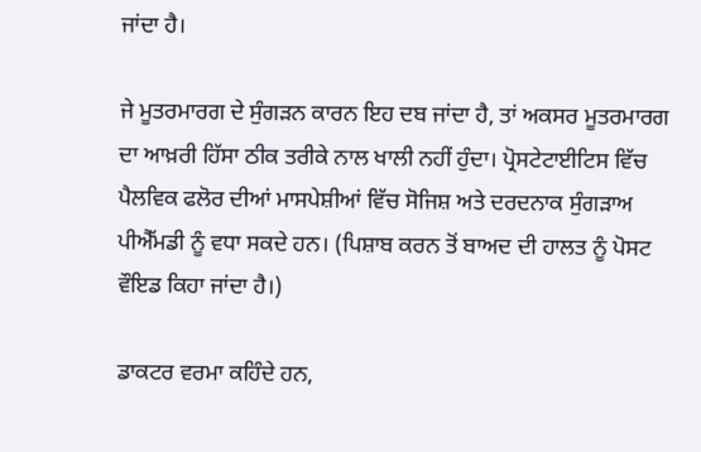ਜਾਂਦਾ ਹੈ।

ਜੇ ਮੂਤਰਮਾਰਗ ਦੇ ਸੁੰਗੜਨ ਕਾਰਨ ਇਹ ਦਬ ਜਾਂਦਾ ਹੈ, ਤਾਂ ਅਕਸਰ ਮੂਤਰਮਾਰਗ ਦਾ ਆਖ਼ਰੀ ਹਿੱਸਾ ਠੀਕ ਤਰੀਕੇ ਨਾਲ ਖਾਲੀ ਨਹੀਂ ਹੁੰਦਾ। ਪ੍ਰੋਸਟੇਟਾਈਟਿਸ ਵਿੱਚ ਪੈਲਵਿਕ ਫਲੋਰ ਦੀਆਂ ਮਾਸਪੇਸ਼ੀਆਂ ਵਿੱਚ ਸੋਜਿਸ਼ ਅਤੇ ਦਰਦਨਾਕ ਸੁੰਗੜਾਅ ਪੀਐੱਮਡੀ ਨੂੰ ਵਧਾ ਸਕਦੇ ਹਨ। (ਪਿਸ਼ਾਬ ਕਰਨ ਤੋਂ ਬਾਅਦ ਦੀ ਹਾਲਤ ਨੂੰ ਪੋਸਟ ਵੌਇਡ ਕਿਹਾ ਜਾਂਦਾ ਹੈ।)

ਡਾਕਟਰ ਵਰਮਾ ਕਹਿੰਦੇ ਹਨ,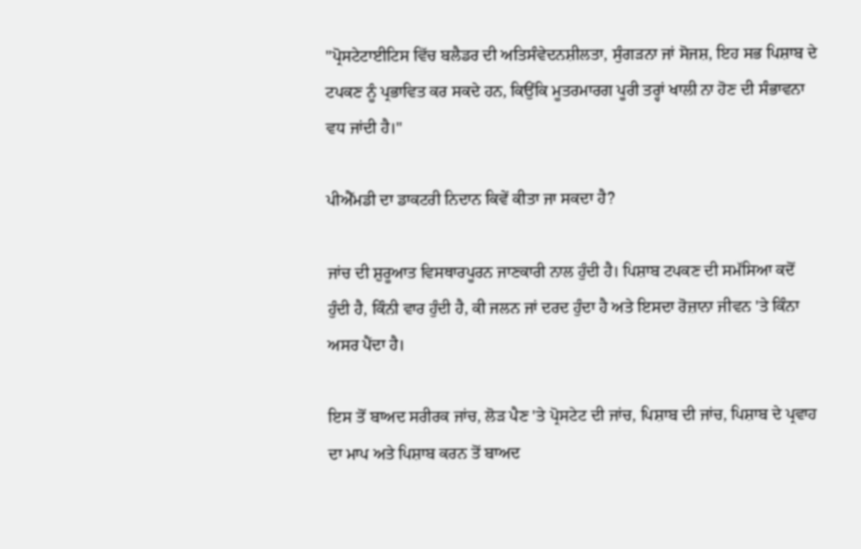"ਪ੍ਰੋਸਟੇਟਾਈਟਿਸ ਵਿੱਚ ਬਲੈਡਰ ਦੀ ਅਤਿਸੰਵੇਦਨਸ਼ੀਲਤਾ, ਸੁੰਗੜਨਾ ਜਾਂ ਸੋਜਸ਼, ਇਹ ਸਭ ਪਿਸ਼ਾਬ ਦੇ ਟਪਕਣ ਨੂੰ ਪ੍ਰਭਾਵਿਤ ਕਰ ਸਕਦੇ ਹਨ, ਕਿਉਂਕਿ ਮੂਤਰਮਾਰਗ ਪੂਰੀ ਤਰ੍ਹਾਂ ਖਾਲੀ ਨਾ ਹੋਣ ਦੀ ਸੰਭਾਵਨਾ ਵਧ ਜਾਂਦੀ ਹੈ।"

ਪੀਐੱਮਡੀ ਦਾ ਡਾਕਟਰੀ ਨਿਦਾਨ ਕਿਵੇਂ ਕੀਤਾ ਜਾ ਸਕਦਾ ਹੈ?

ਜਾਂਚ ਦੀ ਸ਼ੁਰੂਆਤ ਵਿਸਥਾਰਪੂਰਨ ਜਾਣਕਾਰੀ ਨਾਲ ਹੁੰਦੀ ਹੈ। ਪਿਸ਼ਾਬ ਟਪਕਣ ਦੀ ਸਮੱਸਿਆ ਕਦੋਂ ਹੁੰਦੀ ਹੈ, ਕਿੰਨੀ ਵਾਰ ਹੁੰਦੀ ਹੈ, ਕੀ ਜਲਨ ਜਾਂ ਦਰਦ ਹੁੰਦਾ ਹੈ ਅਤੇ ਇਸਦਾ ਰੋਜ਼ਾਨਾ ਜੀਵਨ 'ਤੇ ਕਿੰਨਾ ਅਸਰ ਪੈਂਦਾ ਹੈ।

ਇਸ ਤੋਂ ਬਾਅਦ ਸਰੀਰਕ ਜਾਂਚ, ਲੋੜ ਪੈਣ 'ਤੇ ਪ੍ਰੋਸਟੇਟ ਦੀ ਜਾਂਚ, ਪਿਸ਼ਾਬ ਦੀ ਜਾਂਚ, ਪਿਸ਼ਾਬ ਦੇ ਪ੍ਰਵਾਹ ਦਾ ਮਾਪ ਅਤੇ ਪਿਸ਼ਾਬ ਕਰਨ ਤੋਂ ਬਾਅਦ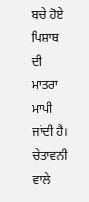ਬਚੇ ਹੋਏ ਪਿਸ਼ਾਬ ਦੀ ਮਾਤਰਾ ਮਾਪੀ ਜਾਂਦੀ ਹੈ। ਚੇਤਾਵਨੀ ਵਾਲੇ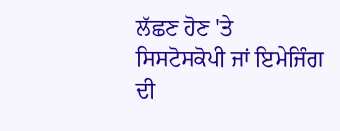ਲੱਛਣ ਹੋਣ 'ਤੇ ਸਿਸਟੋਸਕੋਪੀ ਜਾਂ ਇਮੇਜਿੰਗ ਦੀ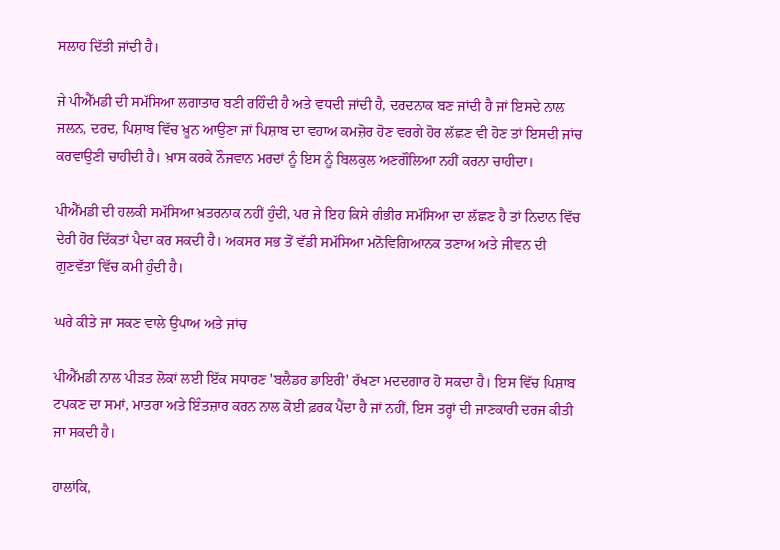ਸਲਾਹ ਦਿੱਤੀ ਜਾਂਦੀ ਹੈ।

ਜੇ ਪੀਐੱਮਡੀ ਦੀ ਸਮੱਸਿਆ ਲਗਾਤਾਰ ਬਣੀ ਰਹਿੰਦੀ ਹੈ ਅਤੇ ਵਧਦੀ ਜਾਂਦੀ ਹੈ, ਦਰਦਨਾਕ ਬਣ ਜਾਂਦੀ ਹੈ ਜਾਂ ਇਸਦੇ ਨਾਲ ਜਲਨ, ਦਰਦ, ਪਿਸ਼ਾਬ ਵਿੱਚ ਖ਼ੂਨ ਆਉਣਾ ਜਾਂ ਪਿਸ਼ਾਬ ਦਾ ਵਹਾਅ ਕਮਜ਼ੋਰ ਹੋਣ ਵਰਗੇ ਹੋਰ ਲੱਛਣ ਵੀ ਹੋਣ ਤਾਂ ਇਸਦੀ ਜਾਂਚ ਕਰਵਾਉਣੀ ਚਾਹੀਦੀ ਹੈ। ਖ਼ਾਸ ਕਰਕੇ ਨੌਜਵਾਨ ਮਰਦਾਂ ਨੂੰ ਇਸ ਨੂੰ ਬਿਲਕੁਲ ਅਣਗੌਲਿਆ ਨਹੀਂ ਕਰਨਾ ਚਾਹੀਦਾ।

ਪੀਐੱਮਡੀ ਦੀ ਹਲਕੀ ਸਮੱਸਿਆ ਖ਼ਤਰਨਾਕ ਨਹੀਂ ਹੁੰਦੀ, ਪਰ ਜੇ ਇਹ ਕਿਸੇ ਗੰਭੀਰ ਸਮੱਸਿਆ ਦਾ ਲੱਛਣ ਹੈ ਤਾਂ ਨਿਦਾਨ ਵਿੱਚ ਦੇਰੀ ਹੋਰ ਦਿੱਕਤਾਂ ਪੈਦਾ ਕਰ ਸਕਦੀ ਹੈ। ਅਕਸਰ ਸਭ ਤੋਂ ਵੱਡੀ ਸਮੱਸਿਆ ਮਨੋਵਿਗਿਆਨਕ ਤਣਾਅ ਅਤੇ ਜੀਵਨ ਦੀ ਗੁਣਵੱਤਾ ਵਿੱਚ ਕਮੀ ਹੁੰਦੀ ਹੈ।

ਘਰੇ ਕੀਤੇ ਜਾ ਸਕਣ ਵਾਲੇ ਉਪਾਅ ਅਤੇ ਜਾਂਚ

ਪੀਐੱਮਡੀ ਨਾਲ ਪੀੜਤ ਲੋਕਾਂ ਲਈ ਇੱਕ ਸਧਾਰਣ 'ਬਲੈਡਰ ਡਾਇਰੀ' ਰੱਖਣਾ ਮਦਦਗਾਰ ਹੋ ਸਕਦਾ ਹੈ। ਇਸ ਵਿੱਚ ਪਿਸ਼ਾਬ ਟਪਕਣ ਦਾ ਸਮਾਂ, ਮਾਤਰਾ ਅਤੇ ਇੰਤਜ਼ਾਰ ਕਰਨ ਨਾਲ ਕੋਈ ਫ਼ਰਕ ਪੈਂਦਾ ਹੈ ਜਾਂ ਨਹੀਂ, ਇਸ ਤਰ੍ਹਾਂ ਦੀ ਜਾਣਕਾਰੀ ਦਰਜ ਕੀਤੀ ਜਾ ਸਕਦੀ ਹੈ।

ਹਾਲਾਂਕਿ,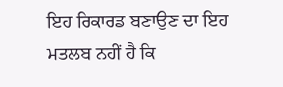ਇਹ ਰਿਕਾਰਡ ਬਣਾਉਣ ਦਾ ਇਹ ਮਤਲਬ ਨਹੀਂ ਹੈ ਕਿ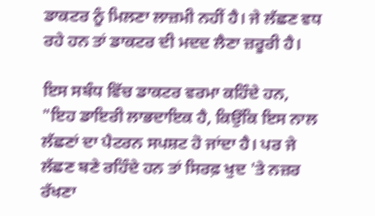ਡਾਕਟਰ ਨੂੰ ਮਿਲਣਾ ਲਾਜ਼ਮੀ ਨਹੀਂ ਹੈ। ਜੇ ਲੱਛਣ ਵਧ ਰਹੇ ਹਨ ਤਾਂ ਡਾਕਟਰ ਦੀ ਮਦਦ ਲੈਣਾ ਜ਼ਰੂਰੀ ਹੈ।

ਇਸ ਸਬੰਧ ਵਿੱਚ ਡਾਕਟਰ ਵਰਮਾ ਕਹਿੰਦੇ ਹਨ, "ਇਹ ਡਾਇਰੀ ਲਾਭਦਾਇਕ ਹੈ, ਕਿਉਂਕਿ ਇਸ ਨਾਲ ਲੱਛਣਾਂ ਦਾ ਪੈਟਰਨ ਸਪਸ਼ਟ ਹੋ ਜਾਂਦਾ ਹੈ। ਪਰ ਜੇ ਲੱਛਣ ਬਣੇ ਰਹਿੰਦੇ ਹਨ ਤਾਂ ਸਿਰਫ਼ ਖੁਦ 'ਤੇ ਨਜ਼ਰ ਰੱਖਣਾ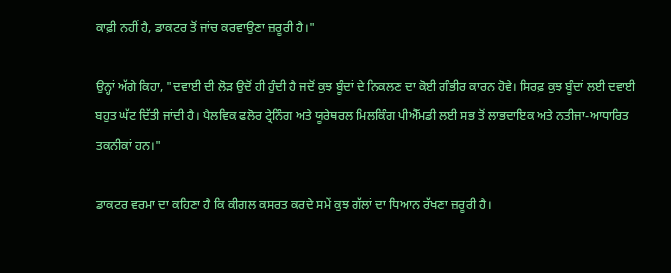ਕਾਫ਼ੀ ਨਹੀਂ ਹੈ, ਡਾਕਟਰ ਤੋਂ ਜਾਂਚ ਕਰਵਾਉਣਾ ਜ਼ਰੂਰੀ ਹੈ।"

ਉਨ੍ਹਾਂ ਅੱਗੇ ਕਿਹਾ, "ਦਵਾਈ ਦੀ ਲੋੜ ਉਦੋਂ ਹੀ ਹੁੰਦੀ ਹੈ ਜਦੋਂ ਕੁਝ ਬੂੰਦਾਂ ਦੇ ਨਿਕਲਣ ਦਾ ਕੋਈ ਗੰਭੀਰ ਕਾਰਨ ਹੋਵੇ। ਸਿਰਫ਼ ਕੁਝ ਬੂੰਦਾਂ ਲਈ ਦਵਾਈ ਬਹੁਤ ਘੱਟ ਦਿੱਤੀ ਜਾਂਦੀ ਹੈ। ਪੈਲਵਿਕ ਫਲੋਰ ਟ੍ਰੇਨਿੰਗ ਅਤੇ ਯੂਰੇਥਰਲ ਮਿਲਕਿੰਗ ਪੀਐੱਮਡੀ ਲਈ ਸਭ ਤੋਂ ਲਾਭਦਾਇਕ ਅਤੇ ਨਤੀਜਾ-ਆਧਾਰਿਤ ਤਕਨੀਕਾਂ ਹਨ।"

ਡਾਕਟਰ ਵਰਮਾ ਦਾ ਕਹਿਣਾ ਹੈ ਕਿ ਕੀਗਲ ਕਸਰਤ ਕਰਦੇ ਸਮੇਂ ਕੁਝ ਗੱਲਾਂ ਦਾ ਧਿਆਨ ਰੱਖਣਾ ਜ਼ਰੂਰੀ ਹੈ।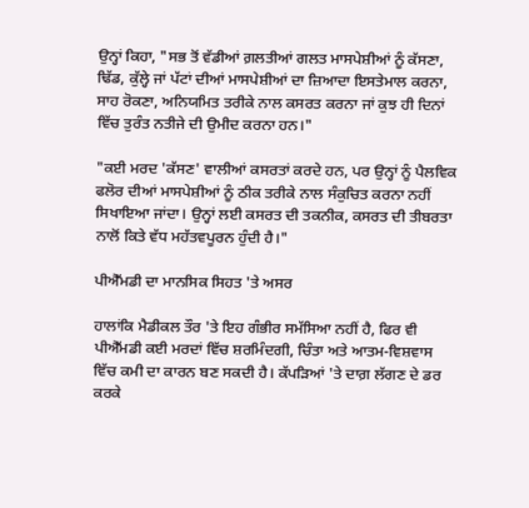ਉਨ੍ਹਾਂ ਕਿਹਾ, "ਸਭ ਤੋਂ ਵੱਡੀਆਂ ਗ਼ਲਤੀਆਂ ਗਲਤ ਮਾਸਪੇਸ਼ੀਆਂ ਨੂੰ ਕੱਸਣਾ, ਢਿੱਡ, ਕੁੱਲ੍ਹੇ ਜਾਂ ਪੱਟਾਂ ਦੀਆਂ ਮਾਸਪੇਸ਼ੀਆਂ ਦਾ ਜ਼ਿਆਦਾ ਇਸਤੇਮਾਲ ਕਰਨਾ, ਸਾਹ ਰੋਕਣਾ, ਅਨਿਯਮਿਤ ਤਰੀਕੇ ਨਾਲ ਕਸਰਤ ਕਰਨਾ ਜਾਂ ਕੁਝ ਹੀ ਦਿਨਾਂ ਵਿੱਚ ਤੁਰੰਤ ਨਤੀਜੇ ਦੀ ਉਮੀਦ ਕਰਨਾ ਹਨ।"

"ਕਈ ਮਰਦ 'ਕੱਸਣ' ਵਾਲੀਆਂ ਕਸਰਤਾਂ ਕਰਦੇ ਹਨ, ਪਰ ਉਨ੍ਹਾਂ ਨੂੰ ਪੈਲਵਿਕ ਫਲੋਰ ਦੀਆਂ ਮਾਸਪੇਸ਼ੀਆਂ ਨੂੰ ਠੀਕ ਤਰੀਕੇ ਨਾਲ ਸੰਕੁਚਿਤ ਕਰਨਾ ਨਹੀਂ ਸਿਖਾਇਆ ਜਾਂਦਾ। ਉਨ੍ਹਾਂ ਲਈ ਕਸਰਤ ਦੀ ਤਕਨੀਕ, ਕਸਰਤ ਦੀ ਤੀਬਰਤਾ ਨਾਲੋਂ ਕਿਤੇ ਵੱਧ ਮਹੱਤਵਪੂਰਨ ਹੁੰਦੀ ਹੈ।"

ਪੀਐੱਮਡੀ ਦਾ ਮਾਨਸਿਕ ਸਿਹਤ 'ਤੇ ਅਸਰ

ਹਾਲਾਂਕਿ ਮੈਡੀਕਲ ਤੌਰ 'ਤੇ ਇਹ ਗੰਭੀਰ ਸਮੱਸਿਆ ਨਹੀਂ ਹੈ, ਫਿਰ ਵੀ ਪੀਐੱਮਡੀ ਕਈ ਮਰਦਾਂ ਵਿੱਚ ਸ਼ਰਮਿੰਦਗੀ, ਚਿੰਤਾ ਅਤੇ ਆਤਮ-ਵਿਸ਼ਵਾਸ ਵਿੱਚ ਕਮੀ ਦਾ ਕਾਰਨ ਬਣ ਸਕਦੀ ਹੈ। ਕੱਪੜਿਆਂ 'ਤੇ ਦਾਗ਼ ਲੱਗਣ ਦੇ ਡਰ ਕਰਕੇ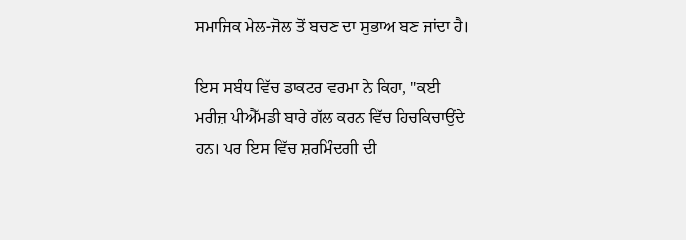ਸਮਾਜਿਕ ਮੇਲ-ਜੋਲ ਤੋਂ ਬਚਣ ਦਾ ਸੁਭਾਅ ਬਣ ਜਾਂਦਾ ਹੈ।

ਇਸ ਸਬੰਧ ਵਿੱਚ ਡਾਕਟਰ ਵਰਮਾ ਨੇ ਕਿਹਾ, "ਕਈ ਮਰੀਜ਼ ਪੀਐੱਮਡੀ ਬਾਰੇ ਗੱਲ ਕਰਨ ਵਿੱਚ ਹਿਚਕਿਚਾਉਂਦੇ ਹਨ। ਪਰ ਇਸ ਵਿੱਚ ਸ਼ਰਮਿੰਦਗੀ ਦੀ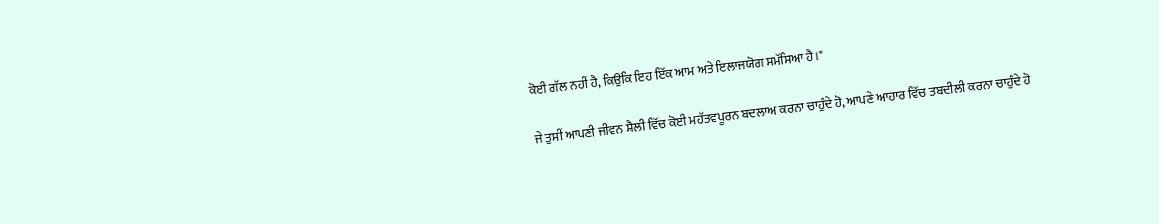ਕੋਈ ਗੱਲ ਨਹੀਂ ਹੈ, ਕਿਉਂਕਿ ਇਹ ਇੱਕ ਆਮ ਅਤੇ ਇਲਾਜਯੋਗ ਸਮੱਸਿਆ ਹੈ।"

ਜੇ ਤੁਸੀਂ ਆਪਣੀ ਜੀਵਨ ਸ਼ੈਲੀ ਵਿੱਚ ਕੋਈ ਮਹੱਤਵਪੂਰਨ ਬਦਲਾਅ ਕਰਨਾ ਚਾਹੁੰਦੇ ਹੋ, ਆਪਣੇ ਆਹਾਰ ਵਿੱਚ ਤਬਦੀਲੀ ਕਰਨਾ ਚਾਹੁੰਦੇ ਹੋ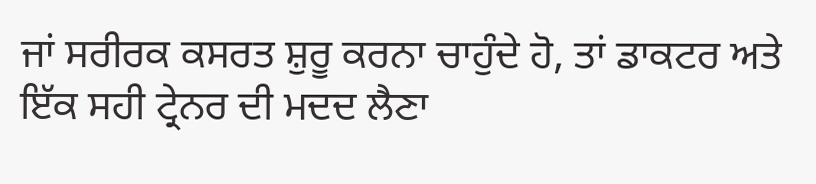ਜਾਂ ਸਰੀਰਕ ਕਸਰਤ ਸ਼ੁਰੂ ਕਰਨਾ ਚਾਹੁੰਦੇ ਹੋ, ਤਾਂ ਡਾਕਟਰ ਅਤੇ ਇੱਕ ਸਹੀ ਟ੍ਰੇਨਰ ਦੀ ਮਦਦ ਲੈਣਾ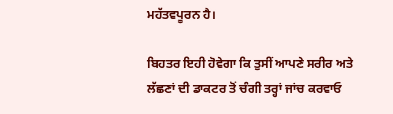ਮਹੱਤਵਪੂਰਨ ਹੈ।

ਬਿਹਤਰ ਇਹੀ ਹੋਵੇਗਾ ਕਿ ਤੁਸੀਂ ਆਪਣੇ ਸਰੀਰ ਅਤੇ ਲੱਛਣਾਂ ਦੀ ਡਾਕਟਰ ਤੋਂ ਚੰਗੀ ਤਰ੍ਹਾਂ ਜਾਂਚ ਕਰਵਾਓ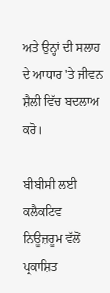ਅਤੇ ਉਨ੍ਹਾਂ ਦੀ ਸਲਾਹ ਦੇ ਆਧਾਰ 'ਤੇ ਜੀਵਨ ਸ਼ੈਲੀ ਵਿੱਚ ਬਦਲਾਅ ਕਰੋ।

ਬੀਬੀਸੀ ਲਈ ਕਲੈਕਟਿਵ ਨਿਊਜ਼ਰੂਮ ਵੱਲੋਂ ਪ੍ਰਕਾਸ਼ਿਤ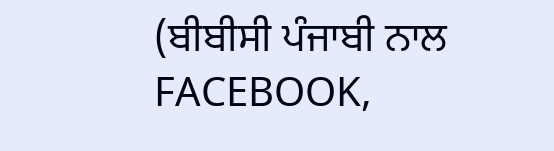(ਬੀਬੀਸੀ ਪੰਜਾਬੀ ਨਾਲ FACEBOOK,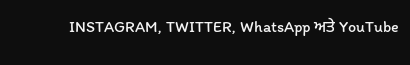INSTAGRAM, TWITTER, WhatsApp ਅਤੇ YouTube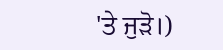'ਤੇ ਜੁੜੋ।)